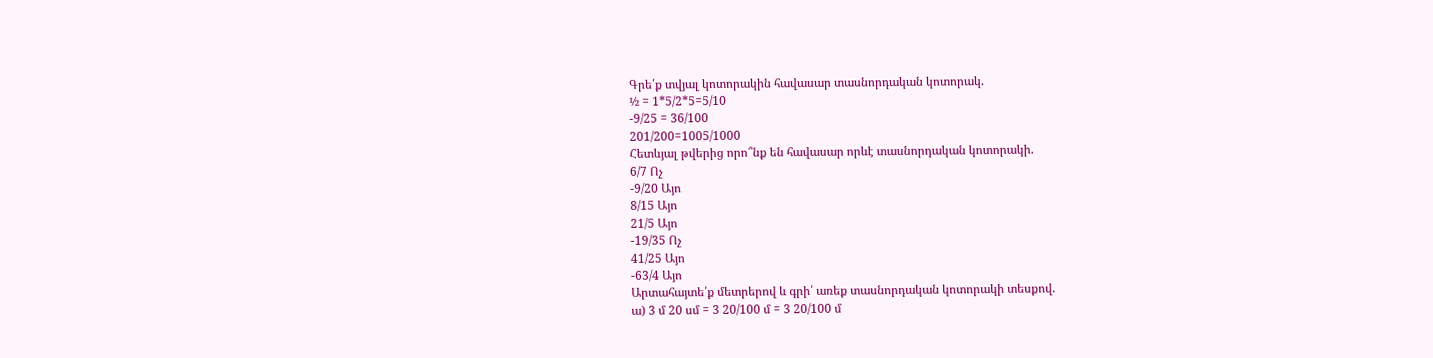Գրե՛ք տվյալ կոտորակին հավասար տասնորդական կոտորակ.
½ = 1*5/2*5=5/10
-9/25 = 36/100
201/200=1005/1000
Հետևյալ թվերից որո՞նք են հավասար որևէ տասնորդական կոտորակի.
6/7 Ոչ
-9/20 Այո
8/15 Այո
21/5 Այո
-19/35 Ոչ
41/25 Այո
-63/4 Այո
Արտահայտե՛ք մետրերով և գրի՛ առեք տասնորդական կոտորակի տեսքով.
ա) 3 մ 20 սմ = 3 20/100 մ = 3 20/100 մ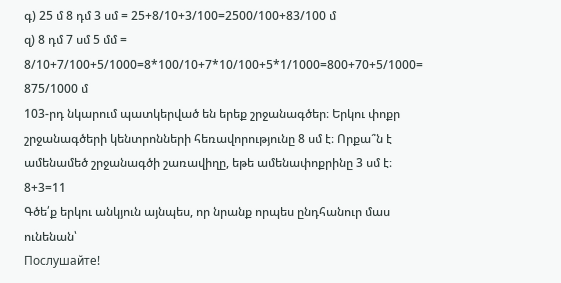գ) 25 մ 8 դմ 3 սմ = 25+8/10+3/100=2500/100+83/100 մ
զ) 8 դմ 7 սմ 5 մմ = 8/10+7/100+5/1000=8*100/10+7*10/100+5*1/1000=800+70+5/1000= 875/1000 մ
103-րդ նկարում պատկերված են երեք շրջանագծեր։ Երկու փոքր շրջանագծերի կենտրոնների հեռավորությունը 8 սմ է։ Որքա՞ն է ամենամեծ շրջանագծի շառավիղը, եթե ամենափոքրինը 3 սմ է։
8+3=11
Գծե՛ք երկու անկյուն այնպես, որ նրանք որպես ընդհանուր մաս ունենան՝
Послушайте!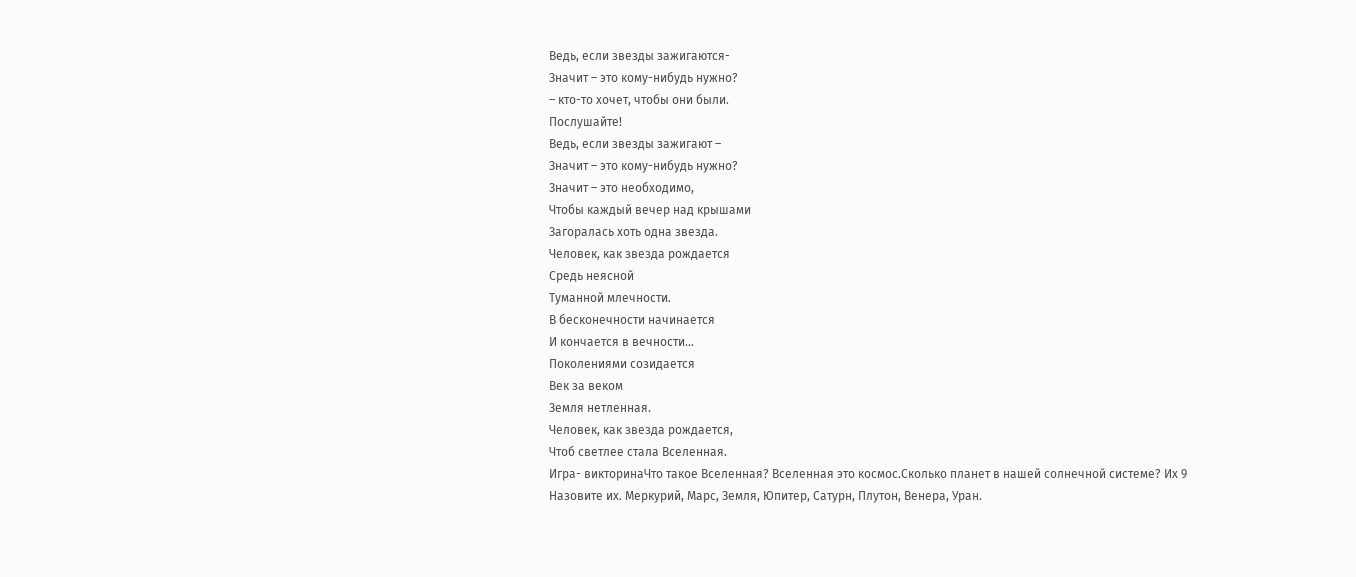Ведь, если звезды зажигаются-
Значит – это кому-нибудь нужно?
– кто-то хочет, чтобы они были.
Послушайте!
Ведь, если звезды зажигают –
Значит – это кому-нибудь нужно?
Значит – это необходимо,
Чтобы каждый вечер над крышами
Загоралась хоть одна звезда.
Человек, как звезда рождается
Средь неясной
Туманной млечности.
В бесконечности начинается
И кончается в вечности…
Поколениями созидается
Век за веком
Земля нетленная.
Человек, как звезда рождается,
Чтоб светлее стала Вселенная.
Игра- викторинаЧто такое Вселенная? Вселенная это космос.Сколько планет в нашей солнечной системе? Их 9
Назовите их. Меркурий, Марс, Земля, Юпитер, Сатурн, Плутон, Венера, Уран.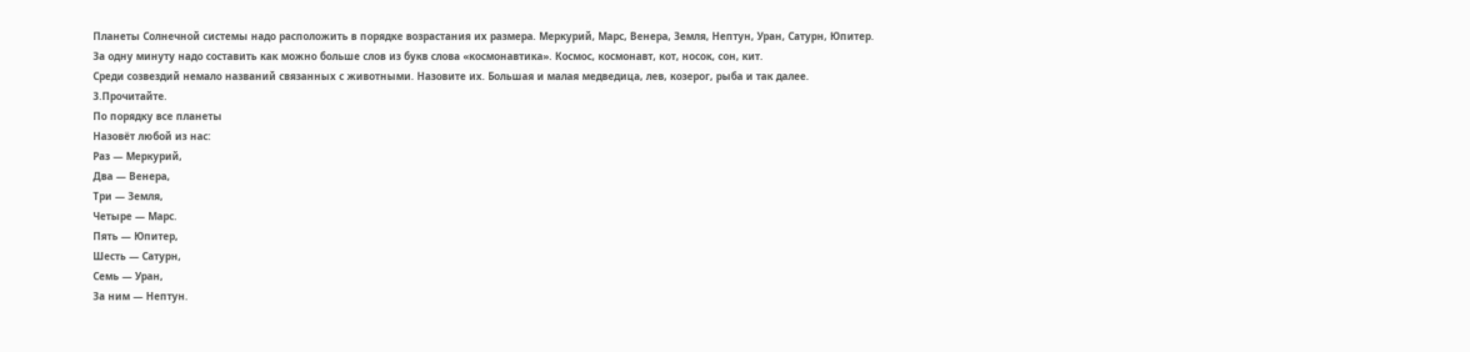Планеты Солнечной системы надо расположить в порядке возрастания их размера. Меркурий, Марс, Венера, Земля, Нептун, Уран, Сатурн, Юпитер.
За одну минуту надо составить как можно больше слов из букв слова «космонавтика». Космос, космонавт, кот, носок, сон, кит.
Среди созвездий немало названий связанных с животными. Назовите их. Большая и малая медведица, лев, козерог, рыба и так далее.
3.Прочитайте.
По порядку все планеты
Назовёт любой из нас:
Раз — Меркурий,
Два — Венера,
Три — Земля,
Четыре — Марс.
Пять — Юпитер,
Шесть — Сатурн,
Семь — Уран,
За ним — Нептун.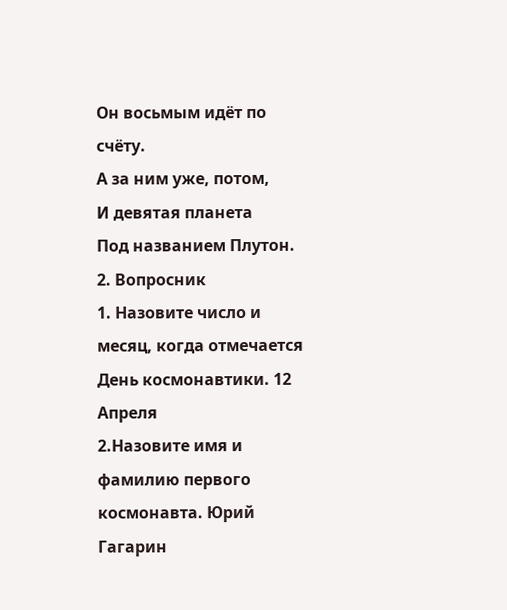Он восьмым идёт по счёту.
А за ним уже, потом,
И девятая планета
Под названием Плутон.
2. Вопросник
1. Назовите число и месяц, когда отмечается День космонавтики. 12 Апреля
2.Назовите имя и фамилию первого космонавта. Юрий Гагарин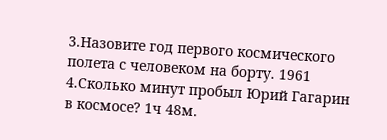3.Назовите год первого космического полета с человеком на борту. 1961
4.Сколько минут пробыл Юрий Гагарин в космосе? 1ч 48м.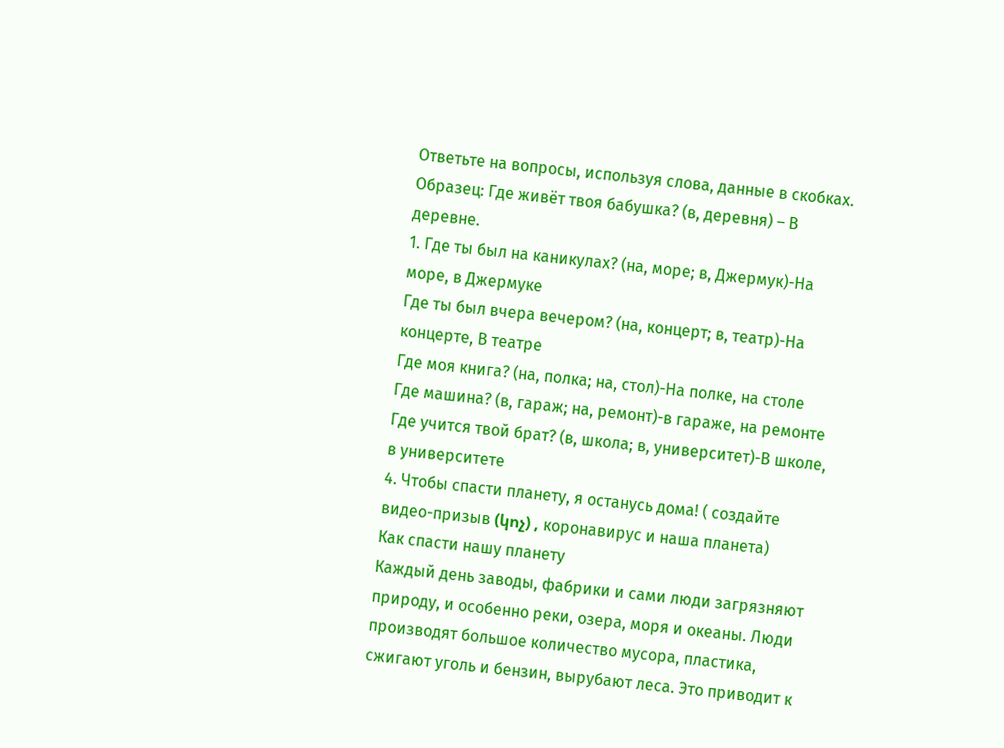Ответьте на вопросы, используя слова, данные в скобках.
Образец: Где живёт твоя бабушка? (в, деревня) – В деревне.
1. Где ты был на каникулах? (на, море; в, Джермук)-На море, в Джермуке
Где ты был вчера вечером? (на, концерт; в, театр)-На концерте, В театре
Где моя книга? (на, полка; на, стол)-На полке, на столе
Где машина? (в, гараж; на, ремонт)-в гараже, на ремонте
Где учится твой брат? (в, школа; в, университет)-В школе, в университете
4. Чтобы спасти планету, я останусь дома! ( создайте видео-призыв (կոչ) , коронавирус и наша планета)
Как спасти нашу планету
Каждый день заводы, фабрики и сами люди загрязняют природу, и особенно реки, озера, моря и океаны. Люди производят большое количество мусора, пластика, сжигают уголь и бензин, вырубают леса. Это приводит к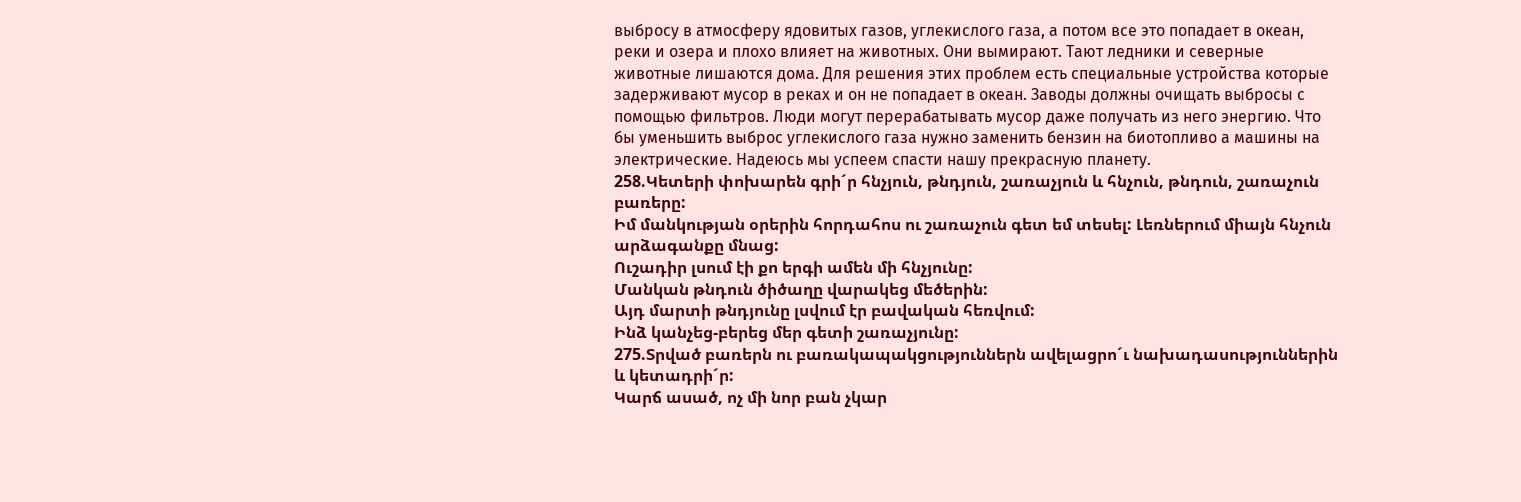выбросу в атмосферу ядовитых газов, углекислого газа, а потом все это попадает в океан, реки и озера и плохо влияет на животных. Они вымирают. Тают ледники и северные животные лишаются дома. Для решения этих проблем есть специальные устройства которые задерживают мусор в реках и он не попадает в океан. Заводы должны очищать выбросы с помощью фильтров. Люди могут перерабатывать мусор даже получать из него энергию. Что бы уменьшить выброс углекислого газа нужно заменить бензин на биотопливо а машины на электрические. Надеюсь мы успеем спасти нашу прекрасную планету.
258.Կետերի փոխարեն գրի´ր հնչյուն, թնդյուն, շառաչյուն և հնչուն, թնդուն, շառաչուն բառերը:
Իմ մանկության օրերին հորդահոս ու շառաչուն գետ եմ տեսել: Լեռներում միայն հնչուն արձագանքը մնաց:
Ուշադիր լսում էի քո երգի ամեն մի հնչյունը:
Մանկան թնդուն ծիծաղը վարակեց մեծերին:
Այդ մարտի թնդյունը լսվում էր բավական հեռվում:
Ինձ կանչեց-բերեց մեր գետի շառաչյունը:
275.Տրված բառերն ու բառակապակցություններն ավելացրո´ւ նախադասություններին և կետադրի´ր:
Կարճ ասած, ոչ մի նոր բան չկար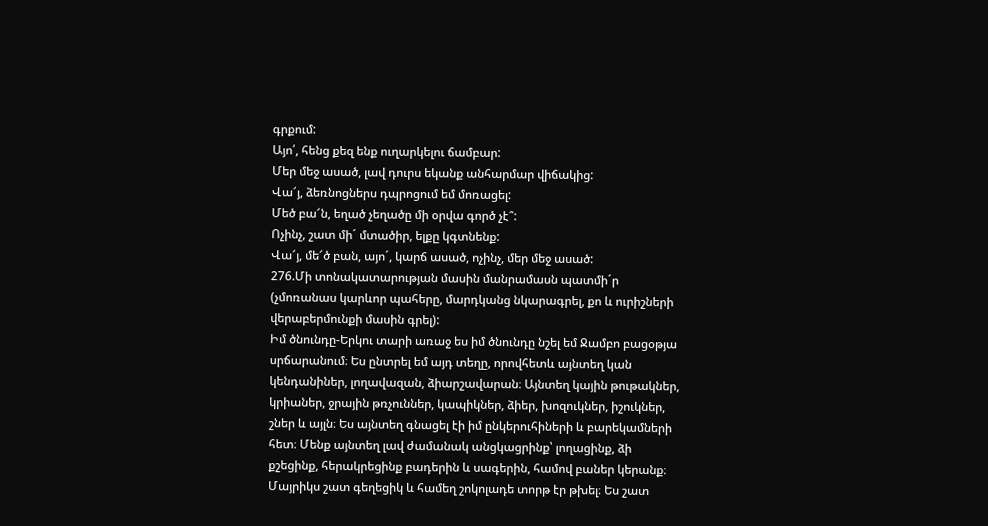գրքում:
Այո՛, հենց քեզ ենք ուղարկելու ճամբար:
Մեր մեջ ասած, լավ դուրս եկանք անհարմար վիճակից:
Վա՜յ, ձեռնոցներս դպրոցում եմ մոռացել:
Մեծ բա՜ն, եղած չեղածը մի օրվա գործ չէ՞:
Ոչինչ, շատ մի´ մտածիր, ելքը կգտնենք:
Վա՜յ, մե՜ծ բան, այո´, կարճ ասած, ոչինչ, մեր մեջ ասած:
276.Մի տոնակատարության մասին մանրամասն պատմի´ր (չմոռանաս կարևոր պահերը, մարդկանց նկարագրել, քո և ուրիշների վերաբերմունքի մասին գրել):
Իմ ծնունդը-Երկու տարի առաջ ես իմ ծնունդը նշել եմ Ջամբո բացօթյա սրճարանում։ Ես ընտրել եմ այդ տեղը, որովհետև այնտեղ կան կենդանիներ, լողավազան, ձիարշավարան։ Այնտեղ կային թութակներ, կրիաներ, ջրային թռչուններ, կապիկներ, ձիեր, խոզուկներ, իշուկներ, շներ և այլն։ Ես այնտեղ գնացել էի իմ ընկերուհիների և բարեկամների հետ։ Մենք այնտեղ լավ ժամանակ անցկացրինք՝ լողացինք, ձի քշեցինք, հերակրեցինք բադերին և սագերին, համով բաներ կերանք։ Մայրիկս շատ գեղեցիկ և համեղ շոկոլադե տորթ էր թխել։ Ես շատ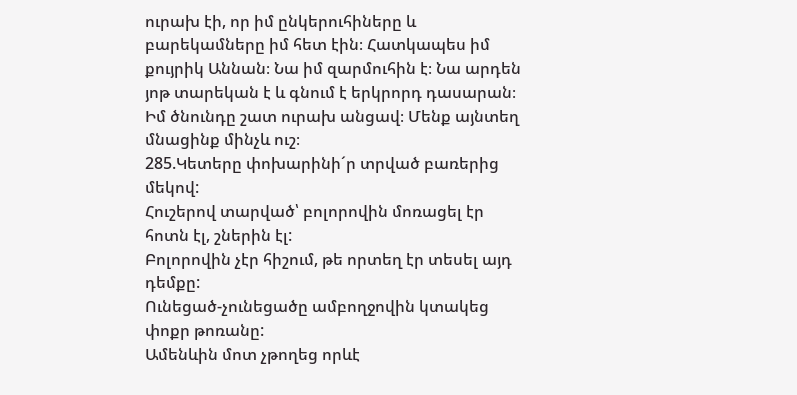ուրախ էի, որ իմ ընկերուհիները և բարեկամները իմ հետ էին։ Հատկապես իմ քույրիկ Աննան։ Նա իմ զարմուհին է։ Նա արդեն յոթ տարեկան է և գնում է երկրորդ դասարան։ Իմ ծնունդը շատ ուրախ անցավ։ Մենք այնտեղ մնացինք մինչև ուշ։
285.Կետերը փոխարինի´ր տրված բառերից մեկով:
Հուշերով տարված՝ բոլորովին մոռացել էր հոտն էլ, շներին էլ:
Բոլորովին չէր հիշում, թե որտեղ էր տեսել այդ դեմքը:
Ունեցած-չունեցածը ամբողջովին կտակեց փոքր թոռանը:
Ամենևին մոտ չթողեց որևէ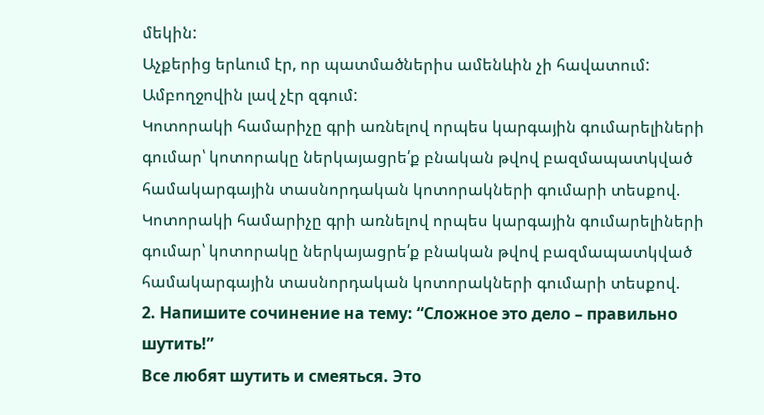մեկին:
Աչքերից երևում էր, որ պատմածներիս ամենևին չի հավատում: Ամբողջովին լավ չէր զգում:
Կոտորակի համարիչը գրի առնելով որպես կարգային գումարելիների գումար՝ կոտորակը ներկայացրե՛ք բնական թվով բազմապատկված համակարգային տասնորդական կոտորակների գումարի տեսքով.
Կոտորակի համարիչը գրի առնելով որպես կարգային գումարելիների գումար՝ կոտորակը ներկայացրե՛ք բնական թվով բազմապատկված համակարգային տասնորդական կոտորակների գումարի տեսքով.
2. Напишите сочинение на тему: “Сложное это дело – правильно шутить!”
Все любят шутить и смеяться. Это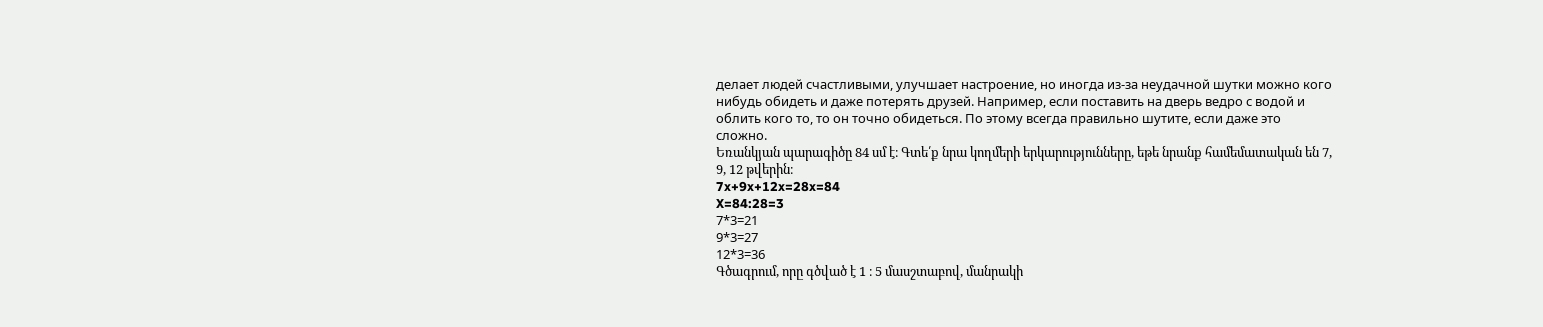делает людей счастливыми, улучшает настроение, но иногда из-за неудачной шутки можно кого нибудь обидеть и даже потерять друзей. Например, если поставить на дверь ведро с водой и облить кого то, то он точно обидеться. По этому всегда правильно шутите, если даже это сложно.
Եռանկյան պարագիծը 84 սմ է։ Գտե՛ք նրա կողմերի երկարությունները, եթե նրանք համեմատական են 7, 9, 12 թվերին։
7x+9x+12x=28x=84
X=84:28=3
7*3=21
9*3=27
12*3=36
Գծագրում, որը գծված է 1 ։ 5 մասշտաբով, մանրակի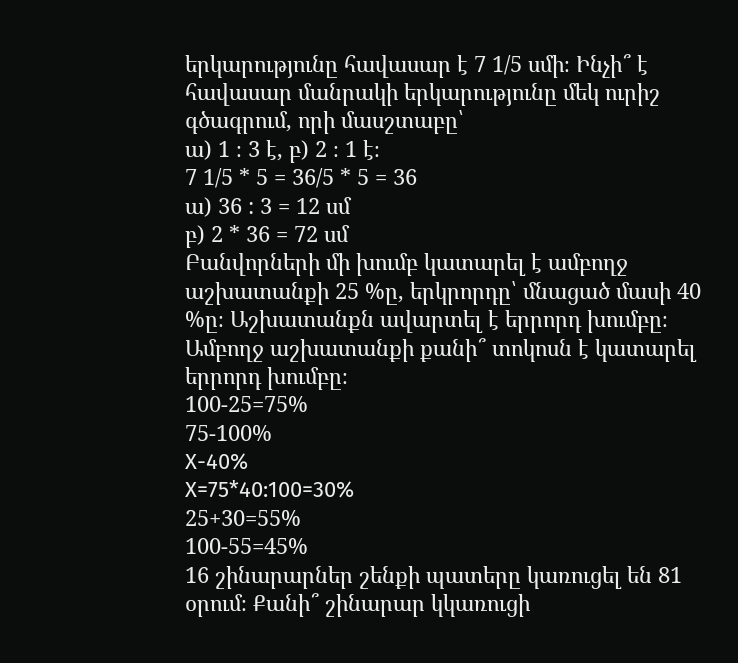երկարությունը հավասար է 7 1/5 սմի։ Ինչի՞ է հավասար մանրակի երկարությունը մեկ ուրիշ գծագրում, որի մասշտաբը՝
ա) 1 ։ 3 է, բ) 2 ։ 1 է։
7 1/5 * 5 = 36/5 * 5 = 36
ա) 36 : 3 = 12 սմ
բ) 2 * 36 = 72 սմ
Բանվորների մի խումբ կատարել է ամբողջ աշխատանքի 25 %ը, երկրորդը՝ մնացած մասի 40 %ը։ Աշխատանքն ավարտել է երրորդ խումբը։ Ամբողջ աշխատանքի քանի՞ տոկոսն է կատարել երրորդ խումբը։
100-25=75%
75-100%
X-40%
X=75*40:100=30%
25+30=55%
100-55=45%
16 շինարարներ շենքի պատերը կառուցել են 81 օրում։ Քանի՞ շինարար կկառուցի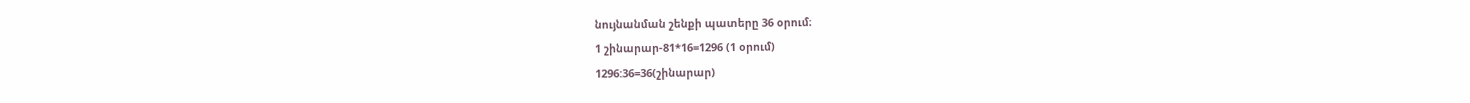նույնանման շենքի պատերը 36 օրում։
1 շինարար-81*16=1296 (1 օրում)
1296:36=36(շինարար)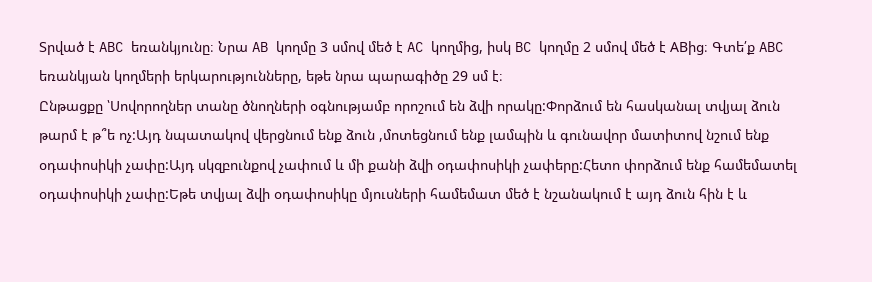Տրված է ABC եռանկյունը։ Նրա AB կողմը 3 սմով մեծ է AC կողմից, իսկ BC կողմը 2 սմով մեծ է ABից։ Գտե՛ք ABC եռանկյան կողմերի երկարությունները, եթե նրա պարագիծը 29 սմ է։
Ընթացքը ՝Սովորողներ տանը ծնողների օգնությամբ որոշում են ձվի որակը:Փորձում են հասկանալ տվյալ ձուն թարմ է թ՞ե ոչ:Այդ նպատակով վերցնում ենք ձուն ,մոտեցնում ենք լամպին և գունավոր մատիտով նշում ենք օդափոսիկի չափը:Այդ սկզբունքով չափում և մի քանի ձվի օդափոսիկի չափերը:Հետո փորձում ենք համեմատել օդափոսիկի չափը:Եթե տվյալ ձվի օդափոսիկը մյուսների համեմատ մեծ է նշանակում է այդ ձուն հին է և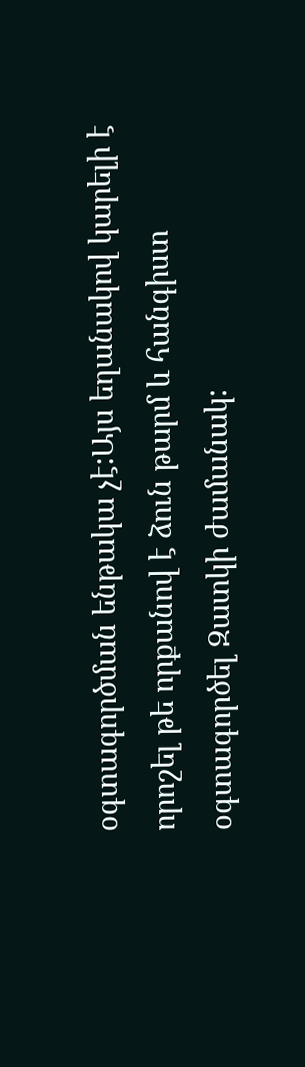օգտագործման ենթակա չէ:Այս եղանակով կարելի է որոշել թե որքանով է ձուն թարմ և հանգիստ օգտագործել Զատկի ժամանակ: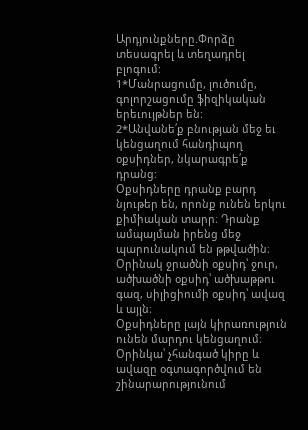Արդյունքները.Փորձը տեսագրել և տեղադրել բլոգում:
1*Մանրացումը, լուծումը, գոլորշացումը ֆիզիկական երեւույթներ են:
2*Անվանե՛ք բնության մեջ եւ կենցաղում հանդիպող օքսիդներ, նկարագրե՛ք դրանց:
Օքսիդները դրանք բարդ նյութեր են, որոնք ունեն երկու քիմիական տարր։ Դրանք ամպայման իրենց մեջ պարունակում են թթվածին։ Օրինակ ջրածնի օքսիդ՝ ջուր, ածխածնի օքսիդ՝ ածխաթթու գազ, սիլիցիումի օքսիդ՝ ավազ և այլն։
Օքսիդները լայն կիրառություն ունեն մարդու կենցաղում։ Օրինկա՝ չհանգած կիրը և ավազը օգտագործվում են շինարարությունում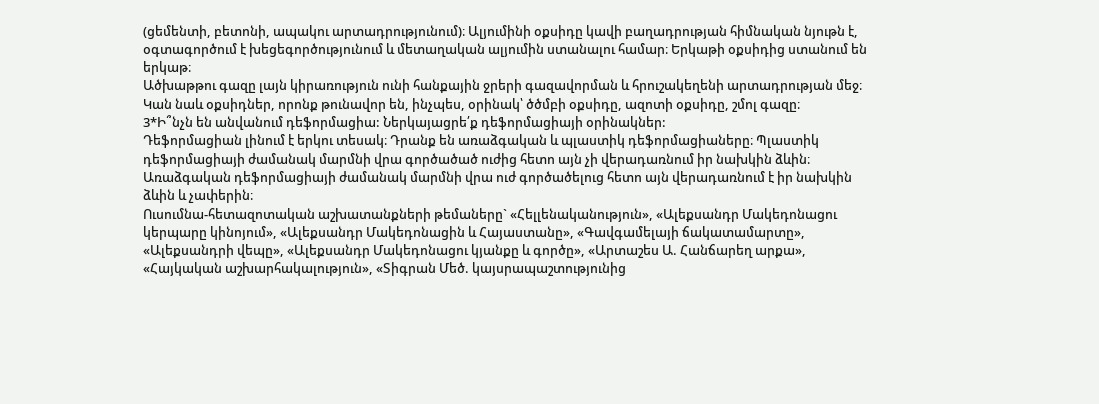(ցեմենտի, բետոնի, ապակու արտադրությունում)։ Ալյումինի օքսիդը կավի բաղադրության հիմնական նյութն է, օգտագործում է խեցեգործությունում և մետաղական ալյումին ստանալու համար։ Երկաթի օքսիդից ստանում են երկաթ։
Ածխաթթու գազը լայն կիրառություն ունի հանքային ջրերի գազավորման և հրուշակեղենի արտադրության մեջ։
Կան նաև օքսիդներ, որոնք թունավոր են, ինչպես, օրինակ՝ ծծմբի օքսիդը, ազոտի օքսիդը, շմոլ գազը։
3*Ի՞նչն են անվանում դեֆորմացիա: Ներկայացրե՛ք դեֆորմացիայի օրինակներ:
Դեֆորմացիան լինում է երկու տեսակ։ Դրանք են առաձգական և պլաստիկ դեֆորմացիաները։ Պլաստիկ դեֆորմացիայի ժամանակ մարմնի վրա գործածած ուժից հետո այն չի վերադառնում իր նախկին ձևին։ Առաձգական դեֆորմացիայի ժամանակ մարմնի վրա ուժ գործածելուց հետո այն վերադառնում է իր նախկին ձևին և չափերին։
Ուսումնա-հետազոտական աշխատանքների թեմաները` «Հելլենականություն», «Ալեքսանդր Մակեդոնացու կերպարը կինոյում», «Ալեքսանդր Մակեդոնացին և Հայաստանը», «Գավգամելայի ճակատամարտը», «Ալեքսանդրի վեպը», «Ալեքսանդր Մակեդոնացու կյանքը և գործը», «Արտաշես Ա. Հանճարեղ արքա», «Հայկական աշխարհակալություն», «Տիգրան Մեծ. կայսրապաշտությունից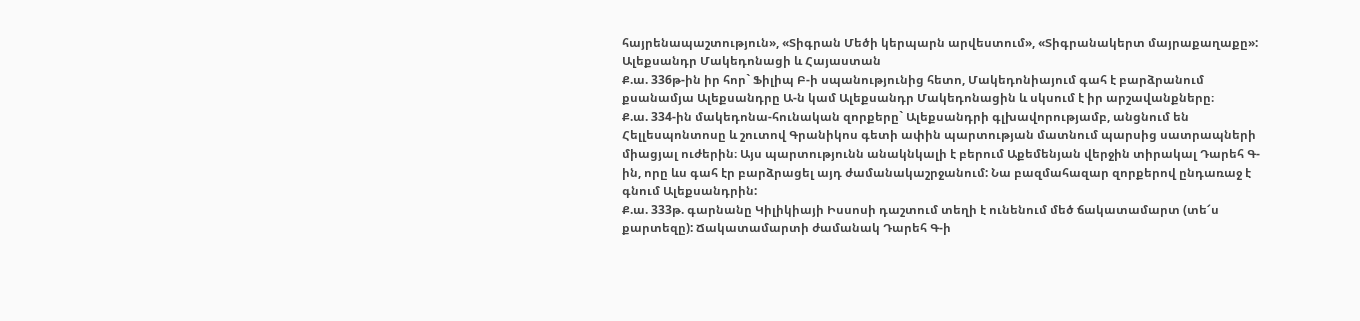հայրենապաշտություն», «Տիգրան Մեծի կերպարն արվեստում», «Տիգրանակերտ մայրաքաղաքը»:
Ալեքսանդր Մակեդոնացի և Հայաստան
Ք.ա. 336թ-ին իր հոր` Ֆիլիպ Բ-ի սպանությունից հետո, Մակեդոնիայում գահ է բարձրանում քսանամյա Ալեքսանդրը Ա-ն կամ Ալեքսանդր Մակեդոնացին և սկսում է իր արշավանքները։
Ք.ա. 334-ին մակեդոնա-հունական զորքերը` Ալեքսանդրի գլխավորությամբ, անցնում են Հելլեսպոնտոսը և շուտով Գրանիկոս գետի ափին պարտության մատնում պարսից սատրապների միացյալ ուժերին։ Այս պարտությունն անակնկալի է բերում Աքեմենյան վերջին տիրակալ Դարեհ Գ-ին, որը ևս գահ էր բարձրացել այդ ժամանակաշրջանում: Նա բազմահազար զորքերով ընդառաջ է գնում Ալեքսանդրին:
Ք.ա. 333թ. գարնանը Կիլիկիայի Իսսոսի դաշտում տեղի է ունենում մեծ ճակատամարտ (տե՜ս քարտեզը): Ճակատամարտի ժամանակ Դարեհ Գ-ի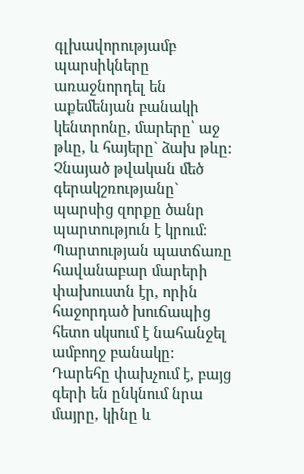գլխավորությամբ պարսիկները առաջնորդել են աքեմենյան բանակի կենտրոնը, մարերը՝ աջ թևը, և հայերը` ձախ թևը: Չնայած թվական մեծ գերակշռությանը` պարսից զորքը ծանր պարտություն է կրում։ Պարտության պատճառը հավանաբար մարերի փախուստն էր, որին հաջորդած խուճապից հետո սկսում է նահանջել ամբողջ բանակը: Դարեհը փախչում է, բայց գերի են ընկնում նրա մայրը, կինը և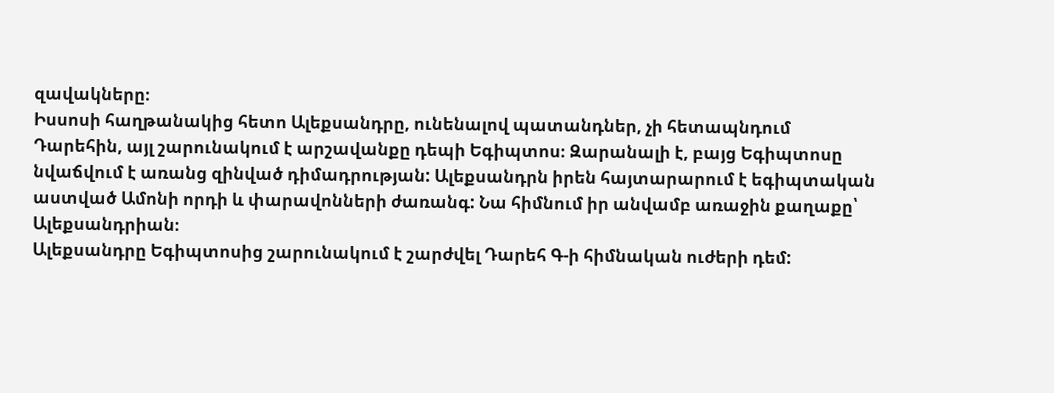զավակները։
Իսսոսի հաղթանակից հետո Ալեքսանդրը, ունենալով պատանդներ, չի հետապնդում Դարեհին, այլ շարունակում է արշավանքը դեպի Եգիպտոս։ Զարանալի է, բայց Եգիպտոսը նվաճվում է առանց զինված դիմադրության: Ալեքսանդրն իրեն հայտարարում է եգիպտական աստված Ամոնի որդի և փարավոնների ժառանգ: Նա հիմնում իր անվամբ առաջին քաղաքը՝ Ալեքսանդրիան։
Ալեքսանդրը Եգիպտոսից շարունակում է շարժվել Դարեհ Գ-ի հիմնական ուժերի դեմ: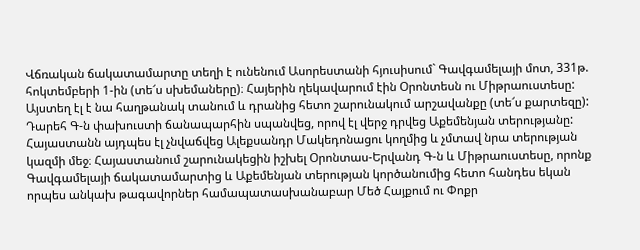Վճռական ճակատամարտը տեղի է ունենում Ասորեստանի հյուսիսում` Գավգամելայի մոտ, 331թ. հոկտեմբերի 1-ին (տե՜ս սխեմաները)։ Հայերին ղեկավարում էին Օրոնտեսն ու Միթրաուստեսը: Այստեղ էլ է նա հաղթանակ տանում և դրանից հետո շարունակում արշավանքը (տե՜ս քարտեզը): Դարեհ Գ-ն փախուստի ճանապարհին սպանվեց, որով էլ վերջ դրվեց Աքեմենյան տերությանը:
Հայաստանն այդպես էլ չնվաճվեց Ալեքսանդր Մակեդոնացու կողմից և չմտավ նրա տերության կազմի մեջ։ Հայաստանում շարունակեցին իշխել Օրոնտաս-Երվանդ Գ-ն և Միթրաուստեսը, որոնք Գավգամելայի ճակատամարտից և Աքեմենյան տերության կործանումից հետո հանդես եկան որպես անկախ թագավորներ համապատասխանաբար Մեծ Հայքում ու Փոքր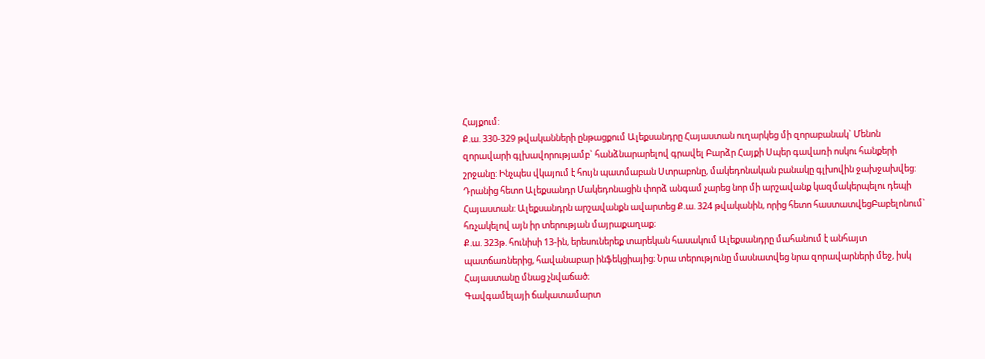Հայքում:
Ք.ա. 330-329 թվականների ընթացքում Ալեքսանդրը Հայաստան ուղարկեց մի զորաբանակ` Մենոն զորավարի գլխավորությամբ` հանձնարարելով գրավել Բարձր Հայքի Սպեր գավառի ոսկու հանքերի շրջանը: Ինչպես վկայում է հույն պատմաբան Ստրաբոնը, մակեդոնական բանակը գլխովին ջախջախվեց: Դրանից հետո Ալեքսանդր Մակեդոնացին փորձ անգամ չարեց նոր մի արշավանք կազմակերպելու դեպի Հայաստան: Ալեքսանդրն արշավանքն ավարտեց Ք.ա. 324 թվականին, որից հետո հաստատվեցԲաբելոնում` հռչակելով այն իր տերության մայրաքաղաք։
Ք.ա. 323թ. հունիսի 13-ին, երեսուներեք տարեկան հասակում Ալեքսանդրը մահանում է անհայտ պատճառներից, հավանաբար ինֆեկցիայից։ Նրա տերությունը մասնատվեց նրա զորավարների մեջ, իսկ Հայաստանը մնաց չնվաճած։
Գավգամելայի ճակատամարտ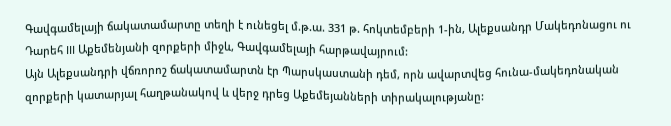Գավգամելայի ճակատամարտը տեղի է ունեցել մ.թ.ա. 331 թ. հոկտեմբերի 1-ին, Ալեքսանդր Մակեդոնացու ու Դարեհ III Աքեմենյանի զորքերի միջև, Գավգամելայի հարթավայրում:
Այն Ալեքսանդրի վճռորոշ ճակատամարտն էր Պարսկաստանի դեմ, որն ավարտվեց հունա-մակեդոնական զորքերի կատարյալ հաղթանակով և վերջ դրեց Աքեմեյանների տիրակալությանը: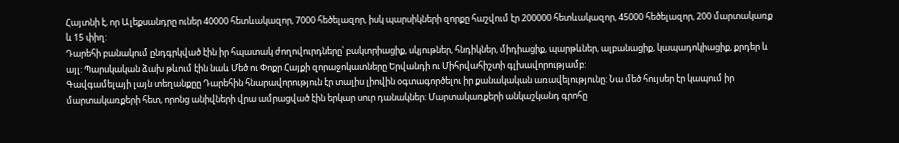Հայտնի է, որ Ալեքսանդրը ուներ 40000 հետևակազոր, 7000 հեծելազոր, իսկ պարսիկների զորքը հաշվում էր 200000 հետևակազոր, 45000 հեծելազոր, 200 մարտակառք և 15 փիղ:
Դարեհի բանակում ընդգրկված էին իր հպատակ ժողովուրդները՝ բակտրիացիք, սկյութներ, հնդիկներ, միդիացիք, պարթևներ, ալբանացիք, կապադոկիացիք, քրդեր և այլ: Պարսկական ձախ թևում էին նաև Մեծ ու Փոքր Հայքի զորաջոկատները Երվանդի ու Միհրվահիշտի գլխավորությամբ:
Գավգամելայի լայն տեղանքըը Դարեհին հնարավորություն էր տալիս լիովին օգտագործելու իր քանակական առավելությունը: Նա մեծ հույսեր էր կապում իր մարտակառքերի հետ, որոնց անիվների վրա ամրացված էին երկար սուր դանակներ: Մարտակառքերի անկաշկանդ գրոհը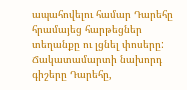ապահովելու համար Դարեհը հրամայեց հարթեցներ տեղանքը ու լցնել փոսերը: Ճակատամարտի նախորդ գիշերը Դարեհը,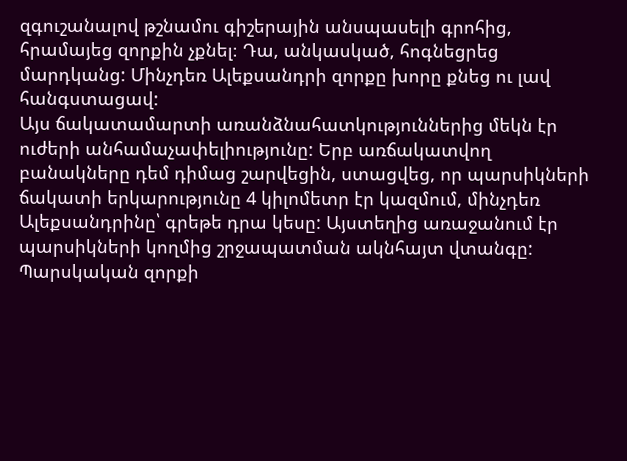զգուշանալով թշնամու գիշերային անսպասելի գրոհից, հրամայեց զորքին չքնել։ Դա, անկասկած, հոգնեցրեց մարդկանց: Մինչդեռ Ալեքսանդրի զորքը խորը քնեց ու լավ հանգստացավ:
Այս ճակատամարտի առանձնահատկություններից մեկն էր ուժերի անհամաչափելիությունը: Երբ առճակատվող բանակները դեմ դիմաց շարվեցին, ստացվեց, որ պարսիկների ճակատի երկարությունը 4 կիլոմետր էր կազմում, մինչդեռ Ալեքսանդրինը՝ գրեթե դրա կեսը: Այստեղից առաջանում էր պարսիկների կողմից շրջապատման ակնհայտ վտանգը: Պարսկական զորքի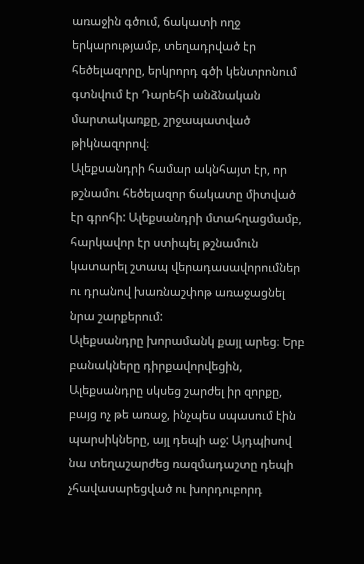առաջին գծում, ճակատի ողջ երկարությամբ, տեղադրված էր հեծելազորը, երկրորդ գծի կենտրոնում գտնվում էր Դարեհի անձնական մարտակառքը, շրջապատված թիկնազորով։
Ալեքսանդրի համար ակնհայտ էր, որ թշնամու հեծելազոր ճակատը միտված էր գրոհի: Ալեքսանդրի մտահղացմամբ, հարկավոր էր ստիպել թշնամուն կատարել շտապ վերադասավորումներ ու դրանով խառնաշփոթ առաջացնել նրա շարքերում:
Ալեքսանդրը խորամանկ քայլ արեց։ Երբ բանակները դիրքավորվեցին, Ալեքսանդրը սկսեց շարժել իր զորքը, բայց ոչ թե առաջ, ինչպես սպասում էին պարսիկները, այլ դեպի աջ: Այդպիսով նա տեղաշարժեց ռազմադաշտը դեպի չհավասարեցված ու խորդուբորդ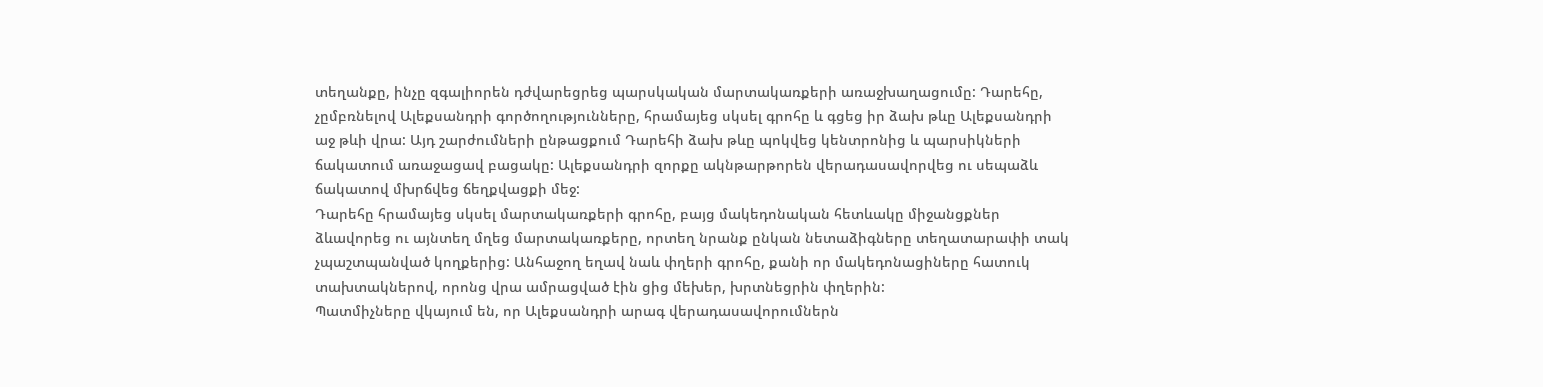տեղանքը, ինչը զգալիորեն դժվարեցրեց պարսկական մարտակառքերի առաջխաղացումը: Դարեհը, չըմբռնելով Ալեքսանդրի գործողությունները, հրամայեց սկսել գրոհը և գցեց իր ձախ թևը Ալեքսանդրի աջ թևի վրա: Այդ շարժումների ընթացքում Դարեհի ձախ թևը պոկվեց կենտրոնից և պարսիկների ճակատում առաջացավ բացակը: Ալեքսանդրի զորքը ակնթարթորեն վերադասավորվեց ու սեպաձև ճակատով մխրճվեց ճեղքվացքի մեջ:
Դարեհը հրամայեց սկսել մարտակառքերի գրոհը, բայց մակեդոնական հետևակը միջանցքներ ձևավորեց ու այնտեղ մղեց մարտակառքերը, որտեղ նրանք ընկան նետաձիգները տեղատարափի տակ չպաշտպանված կողքերից: Անհաջող եղավ նաև փղերի գրոհը, քանի որ մակեդոնացիները հատուկ տախտակներով, որոնց վրա ամրացված էին ցից մեխեր, խրտնեցրին փղերին:
Պատմիչները վկայում են, որ Ալեքսանդրի արագ վերադասավորումներն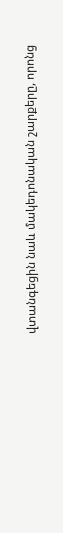վտանգեցին նաև մակեդոնական շարքերը, որոնց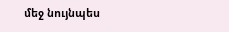մեջ նույնպես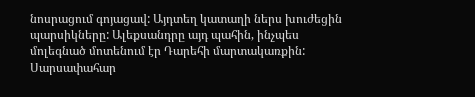նոսրացում գոյացավ: Այդտեղ կատաղի ներս խուժեցին պարսիկները: Ալեքսանդրը այդ պահին, ինչպես մոլեգնած մոտենում էր Դարեհի մարտակառքին: Սարսափահար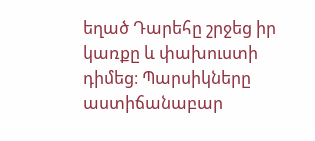եղած Դարեհը շրջեց իր կառքը և փախուստի դիմեց։ Պարսիկները աստիճանաբար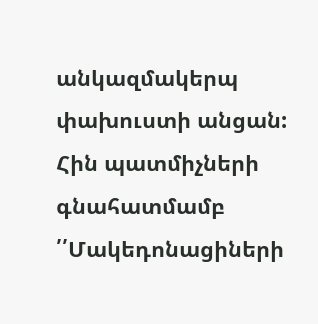անկազմակերպ փախուստի անցան:
Հին պատմիչների գնահատմամբ ՛՛Մակեդոնացիների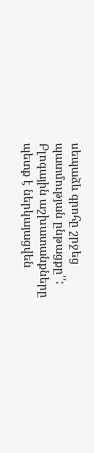սեպաձև գրոհը շրջեց պատմության ընթացքը՛՛:
Բլոգային աշխատանքները պետք է ներկայացվեն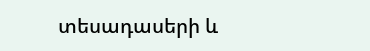տեսադասերի և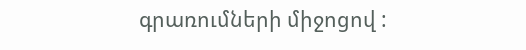գրառումների միջոցով :